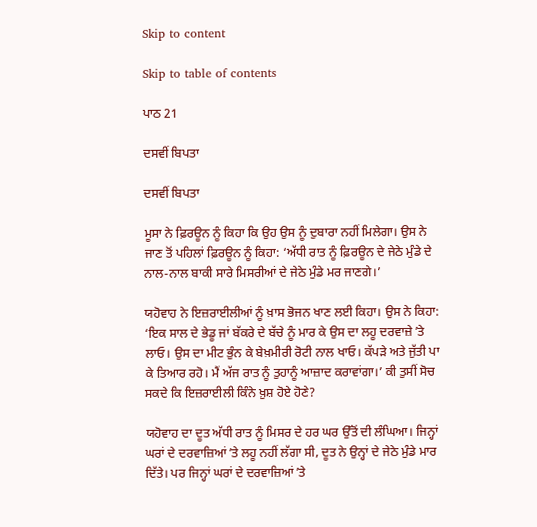Skip to content

Skip to table of contents

ਪਾਠ 21

ਦਸਵੀਂ ਬਿਪਤਾ

ਦਸਵੀਂ ਬਿਪਤਾ

ਮੂਸਾ ਨੇ ਫ਼ਿਰਊਨ ਨੂੰ ਕਿਹਾ ਕਿ ਉਹ ਉਸ ਨੂੰ ਦੁਬਾਰਾ ਨਹੀਂ ਮਿਲੇਗਾ। ਉਸ ਨੇ ਜਾਣ ਤੋਂ ਪਹਿਲਾਂ ਫ਼ਿਰਊਨ ਨੂੰ ਕਿਹਾ: ‘ਅੱਧੀ ਰਾਤ ਨੂੰ ਫ਼ਿਰਊਨ ਦੇ ਜੇਠੇ ਮੁੰਡੇ ਦੇ ਨਾਲ-ਨਾਲ ਬਾਕੀ ਸਾਰੇ ਮਿਸਰੀਆਂ ਦੇ ਜੇਠੇ ਮੁੰਡੇ ਮਰ ਜਾਣਗੇ।’

ਯਹੋਵਾਹ ਨੇ ਇਜ਼ਰਾਈਲੀਆਂ ਨੂੰ ਖ਼ਾਸ ਭੋਜਨ ਖਾਣ ਲਈ ਕਿਹਾ। ਉਸ ਨੇ ਕਿਹਾ: ‘ਇਕ ਸਾਲ ਦੇ ਭੇਡੂ ਜਾਂ ਬੱਕਰੇ ਦੇ ਬੱਚੇ ਨੂੰ ਮਾਰ ਕੇ ਉਸ ਦਾ ਲਹੂ ਦਰਵਾਜ਼ੇ ʼਤੇ ਲਾਓ। ਉਸ ਦਾ ਮੀਟ ਭੁੰਨ ਕੇ ਬੇਖ਼ਮੀਰੀ ਰੋਟੀ ਨਾਲ ਖਾਓ। ਕੱਪੜੇ ਅਤੇ ਜੁੱਤੀ ਪਾ ਕੇ ਤਿਆਰ ਰਹੋ। ਮੈਂ ਅੱਜ ਰਾਤ ਨੂੰ ਤੁਹਾਨੂੰ ਆਜ਼ਾਦ ਕਰਾਵਾਂਗਾ।’ ਕੀ ਤੁਸੀਂ ਸੋਚ ਸਕਦੇ ਕਿ ਇਜ਼ਰਾਈਲੀ ਕਿੰਨੇ ਖ਼ੁਸ਼ ਹੋਏ ਹੋਣੇ?

ਯਹੋਵਾਹ ਦਾ ਦੂਤ ਅੱਧੀ ਰਾਤ ਨੂੰ ਮਿਸਰ ਦੇ ਹਰ ਘਰ ਉੱਤੋਂ ਦੀ ਲੰਘਿਆ। ਜਿਨ੍ਹਾਂ ਘਰਾਂ ਦੇ ਦਰਵਾਜ਼ਿਆਂ ʼਤੇ ਲਹੂ ਨਹੀਂ ਲੱਗਾ ਸੀ, ਦੂਤ ਨੇ ਉਨ੍ਹਾਂ ਦੇ ਜੇਠੇ ਮੁੰਡੇ ਮਾਰ ਦਿੱਤੇ। ਪਰ ਜਿਨ੍ਹਾਂ ਘਰਾਂ ਦੇ ਦਰਵਾਜ਼ਿਆਂ ʼਤੇ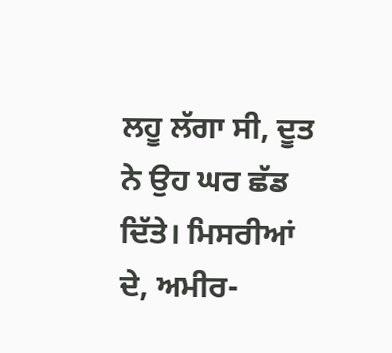ਲਹੂ ਲੱਗਾ ਸੀ, ਦੂਤ ਨੇ ਉਹ ਘਰ ਛੱਡ ਦਿੱਤੇ। ਮਿਸਰੀਆਂ ਦੇ, ਅਮੀਰ-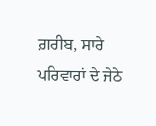ਗ਼ਰੀਬ, ਸਾਰੇ ਪਰਿਵਾਰਾਂ ਦੇ ਜੇਠੇ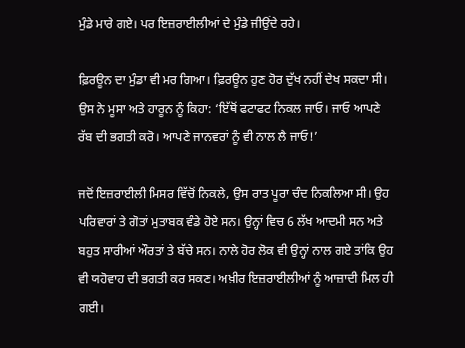ਮੁੰਡੇ ਮਾਰੇ ਗਏ। ਪਰ ਇਜ਼ਰਾਈਲੀਆਂ ਦੇ ਮੁੰਡੇ ਜੀਉਂਦੇ ਰਹੇ।

ਫ਼ਿਰਊਨ ਦਾ ਮੁੰਡਾ ਵੀ ਮਰ ਗਿਆ। ਫ਼ਿਰਊਨ ਹੁਣ ਹੋਰ ਦੁੱਖ ਨਹੀਂ ਦੇਖ ਸਕਦਾ ਸੀ। ਉਸ ਨੇ ਮੂਸਾ ਅਤੇ ਹਾਰੂਨ ਨੂੰ ਕਿਹਾ: ‘ਇੱਥੋਂ ਫਟਾਫਟ ਨਿਕਲ ਜਾਓ। ਜਾਓ ਆਪਣੇ ਰੱਬ ਦੀ ਭਗਤੀ ਕਰੋ। ਆਪਣੇ ਜਾਨਵਰਾਂ ਨੂੰ ਵੀ ਨਾਲ ਲੈ ਜਾਓ!’

ਜਦੋਂ ਇਜ਼ਰਾਈਲੀ ਮਿਸਰ ਵਿੱਚੋਂ ਨਿਕਲੇ, ਉਸ ਰਾਤ ਪੂਰਾ ਚੰਦ ਨਿਕਲਿਆ ਸੀ। ਉਹ ਪਰਿਵਾਰਾਂ ਤੇ ਗੋਤਾਂ ਮੁਤਾਬਕ ਵੰਡੇ ਹੋਏ ਸਨ। ਉਨ੍ਹਾਂ ਵਿਚ 6 ਲੱਖ ਆਦਮੀ ਸਨ ਅਤੇ ਬਹੁਤ ਸਾਰੀਆਂ ਔਰਤਾਂ ਤੇ ਬੱਚੇ ਸਨ। ਨਾਲੇ ਹੋਰ ਲੋਕ ਵੀ ਉਨ੍ਹਾਂ ਨਾਲ ਗਏ ਤਾਂਕਿ ਉਹ ਵੀ ਯਹੋਵਾਹ ਦੀ ਭਗਤੀ ਕਰ ਸਕਣ। ਅਖ਼ੀਰ ਇਜ਼ਰਾਈਲੀਆਂ ਨੂੰ ਆਜ਼ਾਦੀ ਮਿਲ ਹੀ ਗਈ।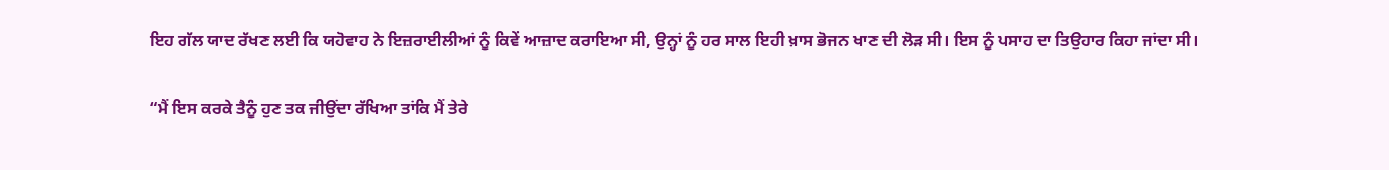ਇਹ ਗੱਲ ਯਾਦ ਰੱਖਣ ਲਈ ਕਿ ਯਹੋਵਾਹ ਨੇ ਇਜ਼ਰਾਈਲੀਆਂ ਨੂੰ ਕਿਵੇਂ ਆਜ਼ਾਦ ਕਰਾਇਆ ਸੀ, ਉਨ੍ਹਾਂ ਨੂੰ ਹਰ ਸਾਲ ਇਹੀ ਖ਼ਾਸ ਭੋਜਨ ਖਾਣ ਦੀ ਲੋੜ ਸੀ। ਇਸ ਨੂੰ ਪਸਾਹ ਦਾ ਤਿਉਹਾਰ ਕਿਹਾ ਜਾਂਦਾ ਸੀ।

“ਮੈਂ ਇਸ ਕਰਕੇ ਤੈਨੂੰ ਹੁਣ ਤਕ ਜੀਉਂਦਾ ਰੱਖਿਆ ਤਾਂਕਿ ਮੈਂ ਤੇਰੇ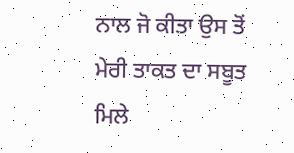ਨਾਲ ਜੋ ਕੀਤਾ ਉਸ ਤੋਂ ਮੇਰੀ ਤਾਕਤ ਦਾ ਸਬੂਤ ਮਿਲੇ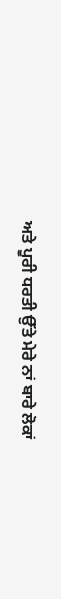ਅਤੇ ਪੂਰੀ ਧਰਤੀ ਉੱਤੇ ਮੇਰੇ ਨਾਂ ਬਾਰੇ ਲੋਕਾਂ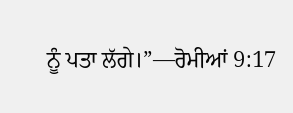ਨੂੰ ਪਤਾ ਲੱਗੇ।”—ਰੋਮੀਆਂ 9:17